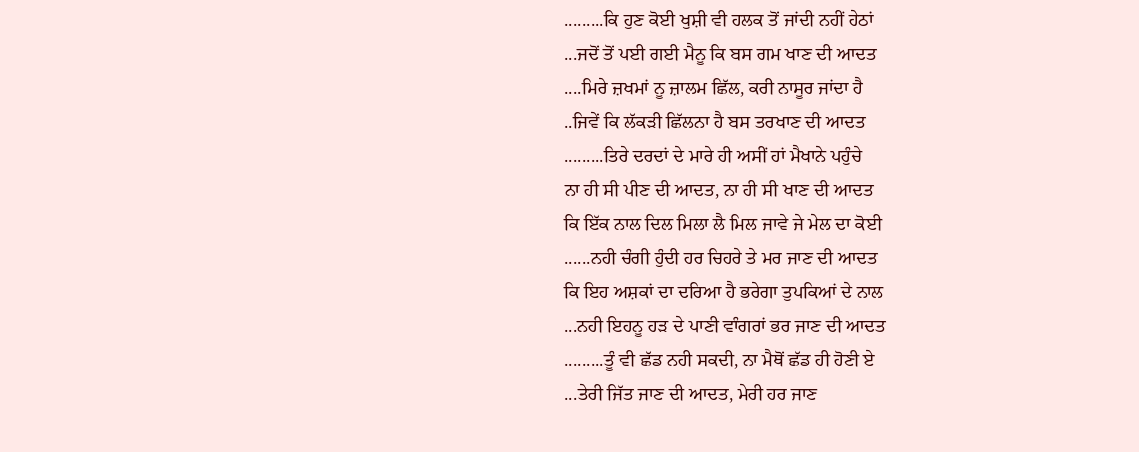.........ਕਿ ਹੁਣ ਕੋਈ ਖੁਸ਼ੀ ਵੀ ਹਲਕ ਤੋਂ ਜਾਂਦੀ ਨਹੀਂ ਹੇਠਾਂ
...ਜਦੋਂ ਤੋਂ ਪਈ ਗਈ ਮੈਨੂ ਕਿ ਬਸ ਗਮ ਖਾਣ ਦੀ ਆਦਤ
....ਮਿਰੇ ਜ਼ਖਮਾਂ ਨੂ ਜ਼ਾਲਮ ਛਿੱਲ, ਕਰੀ ਨਾਸੂਰ ਜਾਂਦਾ ਹੈ
..ਜਿਵੇਂ ਕਿ ਲੱਕੜੀ ਛਿੱਲਨਾ ਹੈ ਬਸ ਤਰਖਾਣ ਦੀ ਆਦਤ
.........ਤਿਰੇ ਦਰਦਾਂ ਦੇ ਮਾਰੇ ਹੀ ਅਸੀਂ ਹਾਂ ਮੈਖਾਨੇ ਪਹੁੰਚੇ
ਨਾ ਹੀ ਸੀ ਪੀਣ ਦੀ ਆਦਤ, ਨਾ ਹੀ ਸੀ ਖਾਣ ਦੀ ਆਦਤ
ਕਿ ਇੱਕ ਨਾਲ ਦਿਲ ਮਿਲਾ ਲੈ ਮਿਲ ਜਾਵੇ ਜੇ ਮੇਲ ਦਾ ਕੋਈ
......ਨਹੀ ਚੰਗੀ ਹੁੰਦੀ ਹਰ ਚਿਹਰੇ ਤੇ ਮਰ ਜਾਣ ਦੀ ਆਦਤ
ਕਿ ਇਹ ਅਸ਼ਕਾਂ ਦਾ ਦਰਿਆ ਹੈ ਭਰੇਗਾ ਤੁਪਕਿਆਂ ਦੇ ਨਾਲ
...ਨਹੀ ਇਹਨੂ ਹੜ ਦੇ ਪਾਣੀ ਵਾੰਗਰਾਂ ਭਰ ਜਾਣ ਦੀ ਆਦਤ
.........ਤੂੰ ਵੀ ਛੱਡ ਨਹੀ ਸਕਦੀ, ਨਾ ਮੈਥੋਂ ਛੱਡ ਹੀ ਹੋਣੀ ਏ
...ਤੇਰੀ ਜਿੱਤ ਜਾਣ ਦੀ ਆਦਤ, ਮੇਰੀ ਹਰ ਜਾਣ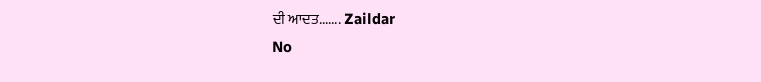ਦੀ ਆਦਤ....... Zaildar
No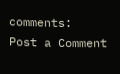comments:
Post a Comment